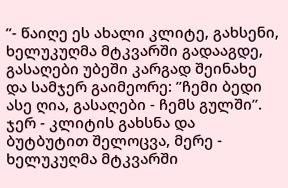’’- წაიღე ეს ახალი კლიტე, გახსენი, ხელუკუღმა მტკვარში გადააგდე, გასაღები უბეში კარგად შეინახე და სამჯერ გაიმეორე: ’’ჩემი ბედი ასე ღია, გასაღები - ჩემს გულში’’.
ჯერ - კლიტის გახსნა და ბუტბუტით შელოცვა, მერე - ხელუკუღმა მტკვარში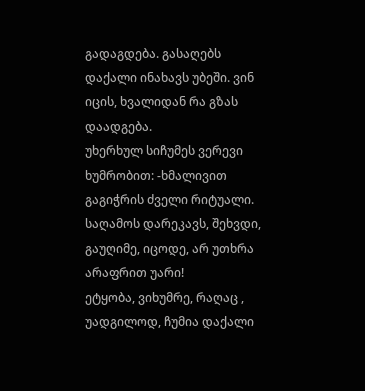გადაგდება. გასაღებს დაქალი ინახავს უბეში. ვინ იცის, ხვალიდან რა გზას დაადგება.
უხერხულ სიჩუმეს ვერევი ხუმრობით: -ხმალივით გაგიჭრის ძველი რიტუალი. საღამოს დარეკავს, შეხვდი, გაუღიმე, იცოდე, არ უთხრა არაფრით უარი!
ეტყობა, ვიხუმრე, რაღაც , უადგილოდ, ჩუმია დაქალი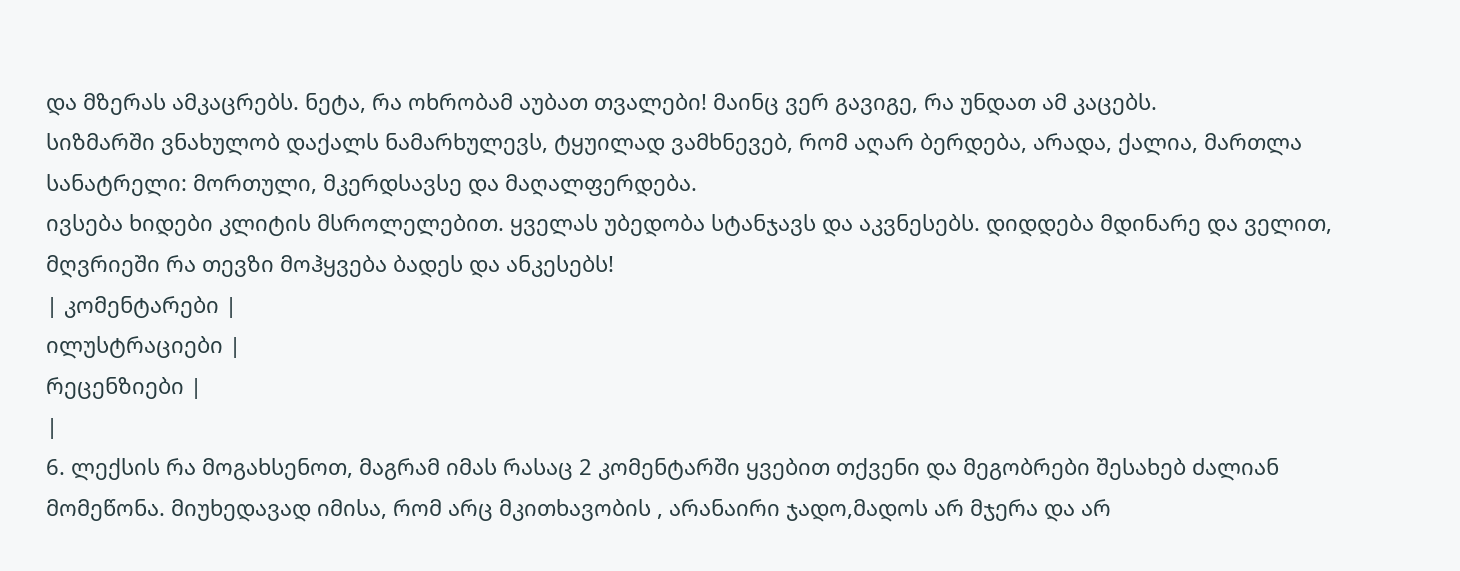და მზერას ამკაცრებს. ნეტა, რა ოხრობამ აუბათ თვალები! მაინც ვერ გავიგე, რა უნდათ ამ კაცებს.
სიზმარში ვნახულობ დაქალს ნამარხულევს, ტყუილად ვამხნევებ, რომ აღარ ბერდება, არადა, ქალია, მართლა სანატრელი: მორთული, მკერდსავსე და მაღალფერდება.
ივსება ხიდები კლიტის მსროლელებით. ყველას უბედობა სტანჯავს და აკვნესებს. დიდდება მდინარე და ველით, მღვრიეში რა თევზი მოჰყვება ბადეს და ანკესებს!
| კომენტარები |
ილუსტრაციები |
რეცენზიები |
|
6. ლექსის რა მოგახსენოთ, მაგრამ იმას რასაც 2 კომენტარში ყვებით თქვენი და მეგობრები შესახებ ძალიან მომეწონა. მიუხედავად იმისა, რომ არც მკითხავობის , არანაირი ჯადო,მადოს არ მჯერა და არ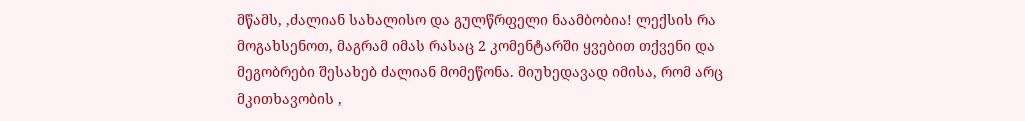მწამს, ,ძალიან სახალისო და გულწრფელი ნაამბობია! ლექსის რა მოგახსენოთ, მაგრამ იმას რასაც 2 კომენტარში ყვებით თქვენი და მეგობრები შესახებ ძალიან მომეწონა. მიუხედავად იმისა, რომ არც მკითხავობის ,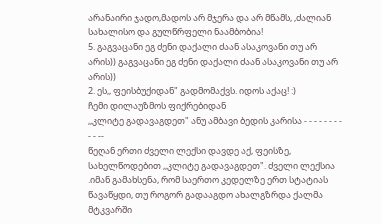არანაირი ჯადო,მადოს არ მჯერა და არ მწამს, ,ძალიან სახალისო და გულწრფელი ნაამბობია!
5. გაგვაცანი ეგ ძენი დაქალი ძაან ასაკოვანი თუ არ არის)) გაგვაცანი ეგ ძენი დაქალი ძაან ასაკოვანი თუ არ არის))
2. ეს,, ფეისბუქიდან" გადმომაქვს. იდოს აქაც! :)
ჩემი დილაუზმოს ფიქრებიდან
,,კლიტე გადავაგდეთ" ანუ ამბავი ბედის კარისა - - - - - - - - - - --
წეღან ერთი ძველი ლექსი დავდე აქ, ფეისზე, სახელწოდებით ,,კლიტე გადავაგდეთ". ძველი ლექსია .იმან გამახსენა, რომ საერთო კედელზე ერთ სტატიას წავაწყდი, თუ როგორ გადააგდო ახალგზრდა ქალმა მტკვარში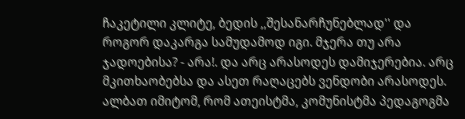ჩაკეტილი კლიტე, ბედის ,,შესანარჩუნებლად'' და როგორ დაკარგა სამუდამოდ იგი. მჯერა თუ არა ჯადოებისა? - არა!. და არც არასოდეს დამიჯერებია. არც მკითხაობებსა და ასეთ რაღაცებს ვენდობი არასოდეს. ალბათ იმიტომ, რომ ათეისტმა, კომუნისტმა პედაგოგმა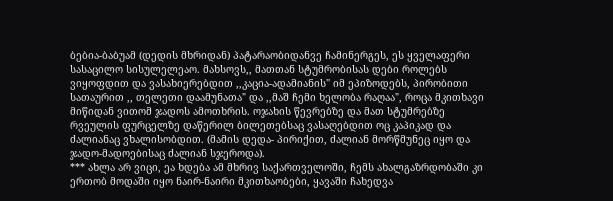ბებია-ბაბუამ (დედის მხრიდან) პატარაობიდანვე ჩამინერგეს, ეს ყველაფერი სასაცილო სისულელეაო. მახსოვს,, მათთან სტუმრობისას დები როლებს ვიყოფდით და ვასახიერებდით ,,კაცია-ადამიანის'' იმ ეპიზოდებს, პირობითი სათაურით ,, თელეთი დაამუნათა" და ,,მაშ ჩემი ხელობა რაღაა", როცა მკითხავი მიწიდან ვითომ ჯადოს ამოთხრის. ოჯახის წევრებზე და მათ სტუმრებზე რვეულის ფურცელზე დაწერილ ბილეთებსაც ვასაღებდით ოც კაპიკად და ძალიანაც ვხალისობდით. (მამის დედა- პირიქით, ძალიან მორწმუნეც იყო და ჯადო-მადოებისაც ძალიან სჯეროდა).
*** ახლა არ ვიცი, ეა ხდება ამ მხრივ საქართველოში, ჩემს ახალგაზრდობაში კი ერთობ მოდაში იყო ნაირ-ნაირი მკითხაობები, ყავაში ჩახედვა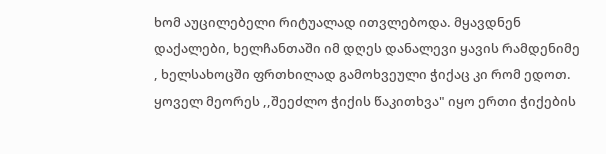ხომ აუცილებელი რიტუალად ითვლებოდა. მყავდნენ დაქალები, ხელჩანთაში იმ დღეს დანალევი ყავის რამდენიმე , ხელსახოცში ფრთხილად გამოხვეული ჭიქაც კი რომ ედოთ. ყოველ მეორეს ,,შეეძლო ჭიქის წაკითხვა" იყო ერთი ჭიქების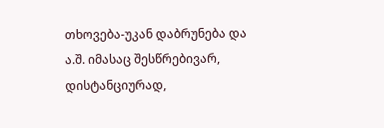თხოვება-უკან დაბრუნება და ა.შ. იმასაც შესწრებივარ, დისტანციურად,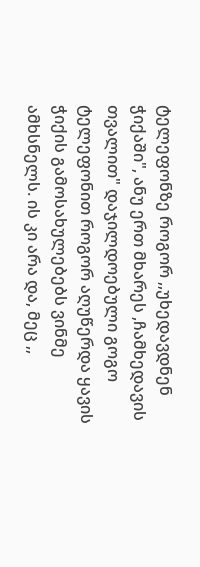ტელეფონზე როგორ ,,უხედავდნენ ჭიქაში", ანუ ერთ მხარეს ,ჩამხედავის თვალით" დაჯილდოებული გოგო ტელეფონით როგორ აღუწერდა ყავის ჭიქის გამოსახულებებს ვინმე ამხსნელს. ის კი არა და, მეც ,,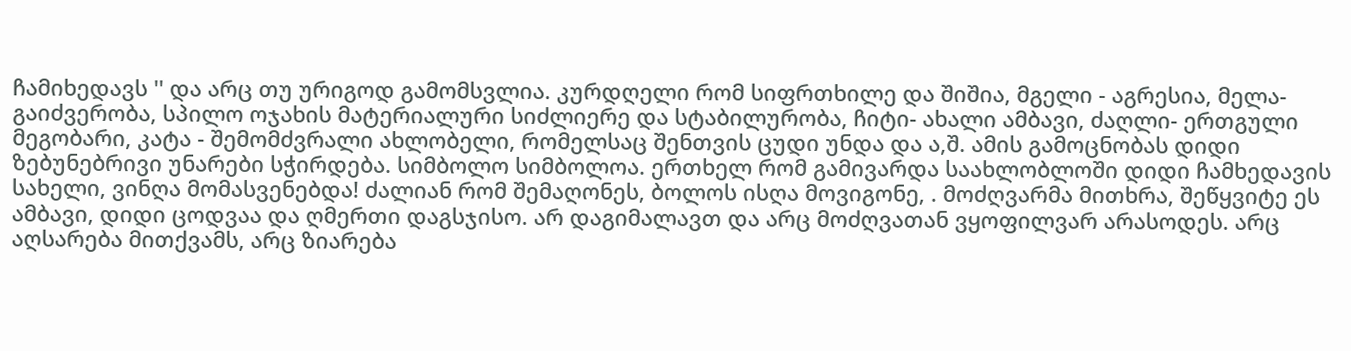ჩამიხედავს '' და არც თუ ურიგოდ გამომსვლია. კურდღელი რომ სიფრთხილე და შიშია, მგელი - აგრესია, მელა- გაიძვერობა, სპილო ოჯახის მატერიალური სიძლიერე და სტაბილურობა, ჩიტი- ახალი ამბავი, ძაღლი- ერთგული მეგობარი, კატა - შემომძვრალი ახლობელი, რომელსაც შენთვის ცუდი უნდა და ა,შ. ამის გამოცნობას დიდი ზებუნებრივი უნარები სჭირდება. სიმბოლო სიმბოლოა. ერთხელ რომ გამივარდა საახლობლოში დიდი ჩამხედავის სახელი, ვინღა მომასვენებდა! ძალიან რომ შემაღონეს, ბოლოს ისღა მოვიგონე, . მოძღვარმა მითხრა, შეწყვიტე ეს ამბავი, დიდი ცოდვაა და ღმერთი დაგსჯისო. არ დაგიმალავთ და არც მოძღვათან ვყოფილვარ არასოდეს. არც აღსარება მითქვამს, არც ზიარება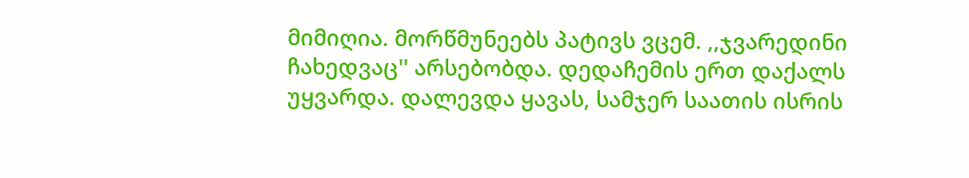მიმიღია. მორწმუნეებს პატივს ვცემ. ,,ჯვარედინი ჩახედვაც'' არსებობდა. დედაჩემის ერთ დაქალს უყვარდა. დალევდა ყავას, სამჯერ საათის ისრის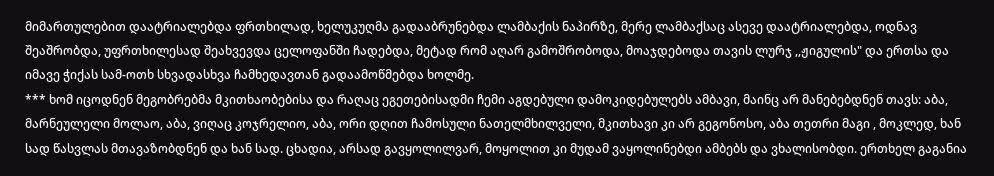მიმართულებით დაატრიალებდა ფრთხილად, ხელუკუღმა გადააბრუნებდა ლამბაქის ნაპირზე, მერე ლამბაქსაც ასევე დაატრიალებდა, ოდნავ შეაშრობდა, უფრთხილესად შეახვევდა ცელოფანში ჩადებდა, მეტად რომ აღარ გამოშრობოდა, მოაჯდებოდა თავის ლურჯ ,,ჟიგულის" და ერთსა და იმავე ჭიქას სამ-ოთხ სხვადასხვა ჩამხედავთან გადაამოწმებდა ხოლმე.
*** ხომ იცოდნენ მეგობრებმა მკითხაობებისა და რაღაც ეგეთებისადმი ჩემი აგდებული დამოკიდებულებს ამბავი, მაინც არ მანებებდნენ თავს: აბა, მარნეულელი მოლაო, აბა, ვიღაც კოჯრელიო, აბა, ორი დღით ჩამოსული ნათელმხილველი, მკითხავი კი არ გეგონოსო, აბა თეთრი მაგი , მოკლედ, ხან სად წასვლას მთავაზობდნენ და ხან სად. ცხადია, არსად გავყოლილვარ, მოყოლით კი მუდამ ვაყოლინებდი ამბებს და ვხალისობდი. ერთხელ გაგანია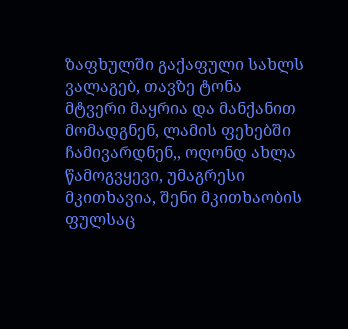ზაფხულში გაქაფული სახლს ვალაგებ, თავზე ტონა მტვერი მაყრია და მანქანით მომადგნენ, ლამის ფეხებში ჩამივარდნენ,, ოღონდ ახლა წამოგვყევი, უმაგრესი მკითხავია, შენი მკითხაობის ფულსაც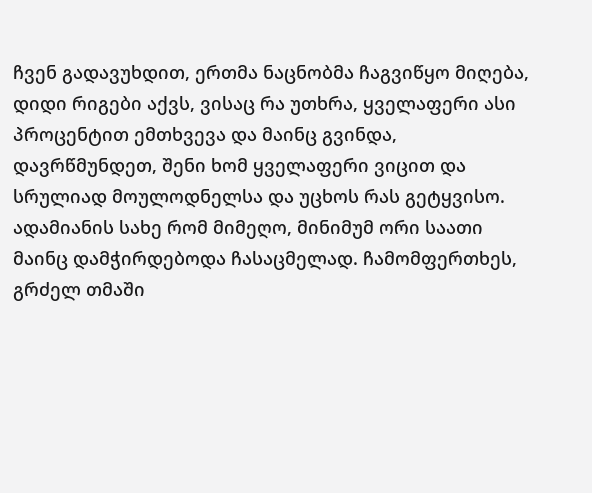ჩვენ გადავუხდით, ერთმა ნაცნობმა ჩაგვიწყო მიღება, დიდი რიგები აქვს, ვისაც რა უთხრა, ყველაფერი ასი პროცენტით ემთხვევა და მაინც გვინდა, დავრწმუნდეთ, შენი ხომ ყველაფერი ვიცით და სრულიად მოულოდნელსა და უცხოს რას გეტყვისო. ადამიანის სახე რომ მიმეღო, მინიმუმ ორი საათი მაინც დამჭირდებოდა ჩასაცმელად. ჩამომფერთხეს, გრძელ თმაში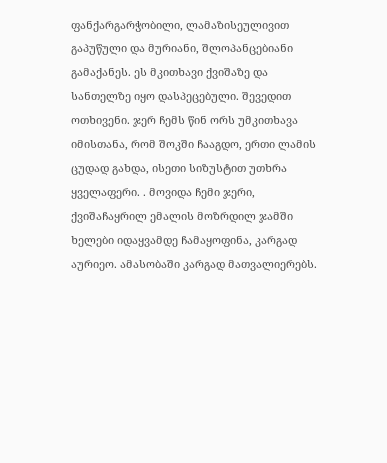ფანქარგარჭობილი, ლამაზისეულივით გაპუწული და მურიანი, შლოპანცებიანი გამაქანეს. ეს მკითხავი ქვიშაზე და სანთელზე იყო დასპეცებული. შევედით ოთხივენი. ჯერ ჩემს წინ ორს უმკითხავა იმისთანა, რომ შოკში ჩააგდო, ერთი ლამის ცუდად გახდა, ისეთი სიზუსტით უთხრა ყველაფერი. . მოვიდა ჩემი ჯერი, ქვიშაჩაყრილ ემალის მოზრდილ ჯამში ხელები იდაყვამდე ჩამაყოფინა, კარგად აურიეო. ამასობაში კარგად მათვალიერებს.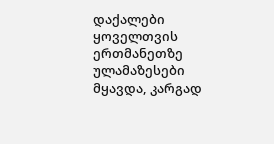დაქალები ყოველთვის ერთმანეთზე ულამაზესები მყავდა, კარგად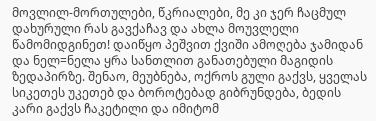მოვლილ-მორთულები, წკრიალები, მე კი ჯერ ჩაცმულ დახურული რას გავქაჩავ და ახლა მოუვლელი წამომიდგინეთ! დაიწყო პეშვით ქვიში ამოღება ჯამიდან და ნელ=ნელა ყრა სანთლით განათებული მაგიდის ზედაპირზე. შენაო, მეუბნება, ოქროს გული გაქვს, ყველას სიკეთეს უკეთებ და ბოროტებად გიბრუნდება, ბედის კარი გაქვს ჩაკეტილი და იმიტომ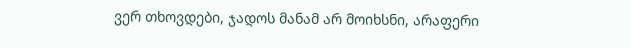ვერ თხოვდები, ჯადოს მანამ არ მოიხსნი, არაფერი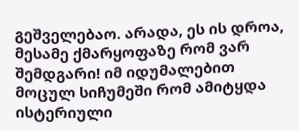გეშველებაო. არადა, ეს ის დროა, მესამე ქმარყოფაზე რომ ვარ შემდგარი! იმ იდუმალებით მოცულ სიჩუმეში რომ ამიტყდა ისტერიული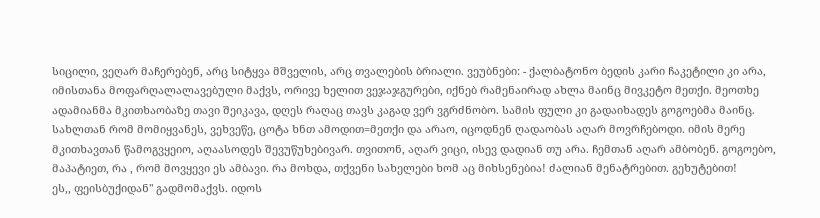სიცილი, ვეღარ მაჩერებენ, არც სიტყვა მშველის, არც თვალების ბრიალი. ვეუბნები: - ქალბატონო ბედის კარი ჩაკეტილი კი არა, იმისთანა მოფარღალალავებული მაქვს, ორივე ხელით ვეჯაჯგურები, იქნებ რამენაირად ახლა მაინც მივკეტო მეთქი. მეოთხე ადამიანმა მკითხაობაზე თავი შეიკავა, დღეს რაღაც თავს კაგად ვერ ვგრძნობო. სამის ფული კი გადაიხადეს გოგოებმა მაინც. სახლთან რომ მომიყვანეს, ვეხვეწე, ცოტა ხნთ ამოდით=მეთქი და არაო, იცოდნენ ღადაობას აღარ მოვრჩებოდი. იმის მერე მკითხავთან წამოგვყეიო, აღაასოდეს შევუწუხებივარ. თვითონ, აღარ ვიცი, ისევ დადიან თუ არა. ჩემთან აღარ ამბობენ. გოგოებო, მაპატიეთ, რა , რომ მოვყევი ეს ამბავი. რა მოხდა, თქვენი სახელები ხომ აც მიხსენებია! ძალიან მენატრებით. გეხუტებით!
ეს,, ფეისბუქიდან" გადმომაქვს. იდოს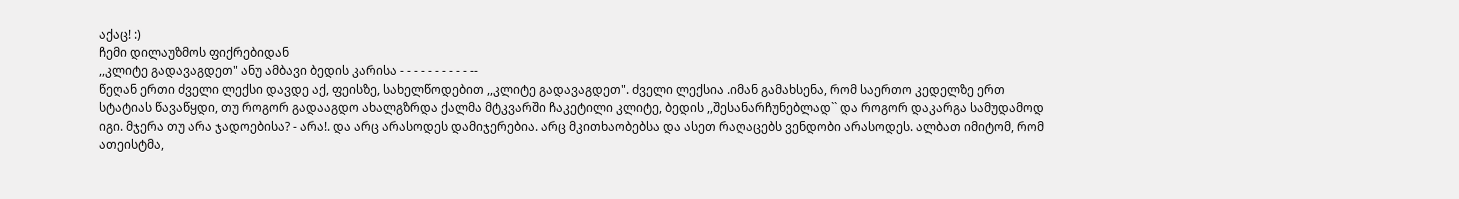აქაც! :)
ჩემი დილაუზმოს ფიქრებიდან
,,კლიტე გადავაგდეთ" ანუ ამბავი ბედის კარისა - - - - - - - - - - --
წეღან ერთი ძველი ლექსი დავდე აქ, ფეისზე, სახელწოდებით ,,კლიტე გადავაგდეთ". ძველი ლექსია .იმან გამახსენა, რომ საერთო კედელზე ერთ სტატიას წავაწყდი, თუ როგორ გადააგდო ახალგზრდა ქალმა მტკვარში ჩაკეტილი კლიტე, ბედის ,,შესანარჩუნებლად`` და როგორ დაკარგა სამუდამოდ იგი. მჯერა თუ არა ჯადოებისა? - არა!. და არც არასოდეს დამიჯერებია. არც მკითხაობებსა და ასეთ რაღაცებს ვენდობი არასოდეს. ალბათ იმიტომ, რომ ათეისტმა,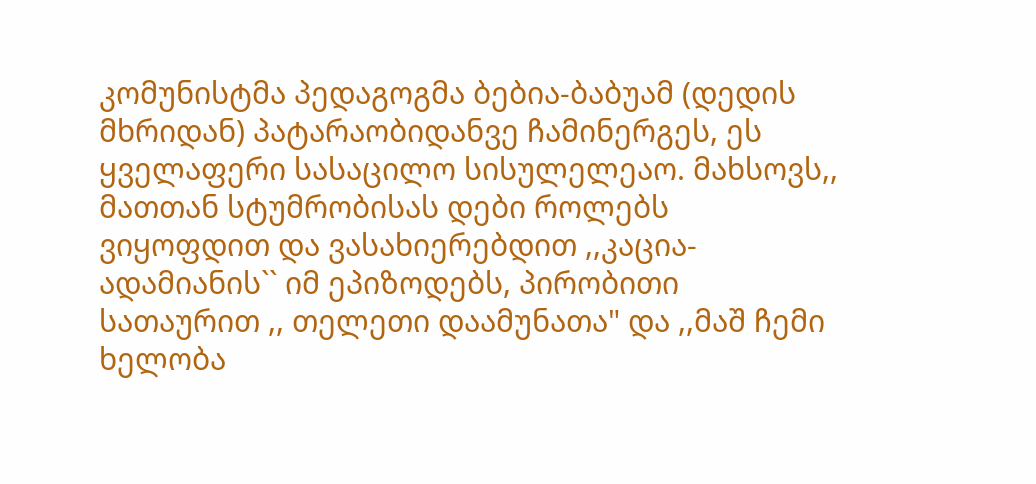კომუნისტმა პედაგოგმა ბებია-ბაბუამ (დედის მხრიდან) პატარაობიდანვე ჩამინერგეს, ეს ყველაფერი სასაცილო სისულელეაო. მახსოვს,, მათთან სტუმრობისას დები როლებს ვიყოფდით და ვასახიერებდით ,,კაცია-ადამიანის`` იმ ეპიზოდებს, პირობითი სათაურით ,, თელეთი დაამუნათა" და ,,მაშ ჩემი ხელობა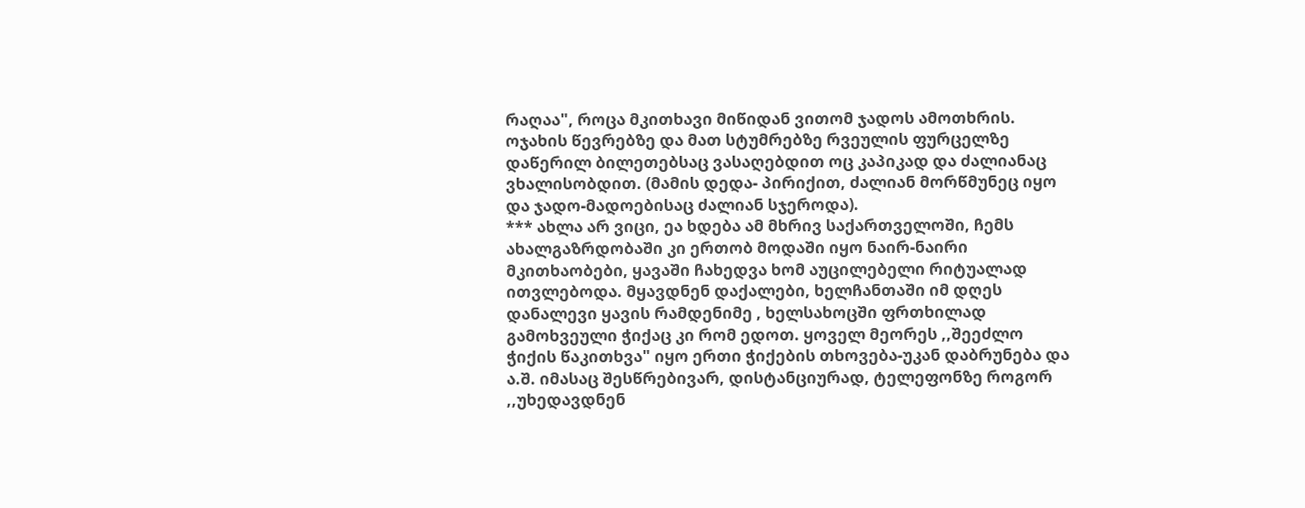რაღაა", როცა მკითხავი მიწიდან ვითომ ჯადოს ამოთხრის. ოჯახის წევრებზე და მათ სტუმრებზე რვეულის ფურცელზე დაწერილ ბილეთებსაც ვასაღებდით ოც კაპიკად და ძალიანაც ვხალისობდით. (მამის დედა- პირიქით, ძალიან მორწმუნეც იყო და ჯადო-მადოებისაც ძალიან სჯეროდა).
*** ახლა არ ვიცი, ეა ხდება ამ მხრივ საქართველოში, ჩემს ახალგაზრდობაში კი ერთობ მოდაში იყო ნაირ-ნაირი მკითხაობები, ყავაში ჩახედვა ხომ აუცილებელი რიტუალად ითვლებოდა. მყავდნენ დაქალები, ხელჩანთაში იმ დღეს დანალევი ყავის რამდენიმე , ხელსახოცში ფრთხილად გამოხვეული ჭიქაც კი რომ ედოთ. ყოველ მეორეს ,,შეეძლო ჭიქის წაკითხვა" იყო ერთი ჭიქების თხოვება-უკან დაბრუნება და ა.შ. იმასაც შესწრებივარ, დისტანციურად, ტელეფონზე როგორ ,,უხედავდნენ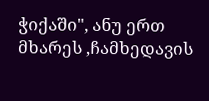ჭიქაში", ანუ ერთ მხარეს ,ჩამხედავის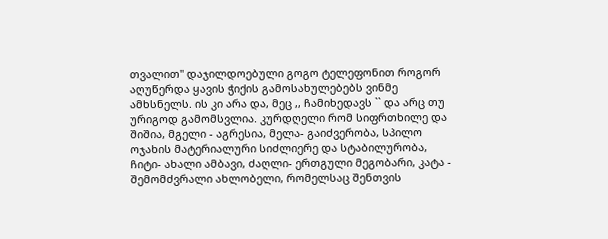თვალით" დაჯილდოებული გოგო ტელეფონით როგორ აღუწერდა ყავის ჭიქის გამოსახულებებს ვინმე ამხსნელს. ის კი არა და, მეც ,, ჩამიხედავს `` და არც თუ ურიგოდ გამომსვლია. კურდღელი რომ სიფრთხილე და შიშია, მგელი - აგრესია, მელა- გაიძვერობა, სპილო ოჯახის მატერიალური სიძლიერე და სტაბილურობა, ჩიტი- ახალი ამბავი, ძაღლი- ერთგული მეგობარი, კატა - შემომძვრალი ახლობელი, რომელსაც შენთვის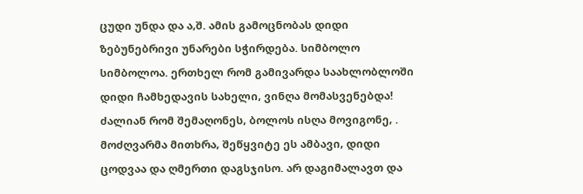ცუდი უნდა და ა,შ. ამის გამოცნობას დიდი ზებუნებრივი უნარები სჭირდება. სიმბოლო სიმბოლოა. ერთხელ რომ გამივარდა საახლობლოში დიდი ჩამხედავის სახელი, ვინღა მომასვენებდა! ძალიან რომ შემაღონეს, ბოლოს ისღა მოვიგონე, . მოძღვარმა მითხრა, შეწყვიტე ეს ამბავი, დიდი ცოდვაა და ღმერთი დაგსჯისო. არ დაგიმალავთ და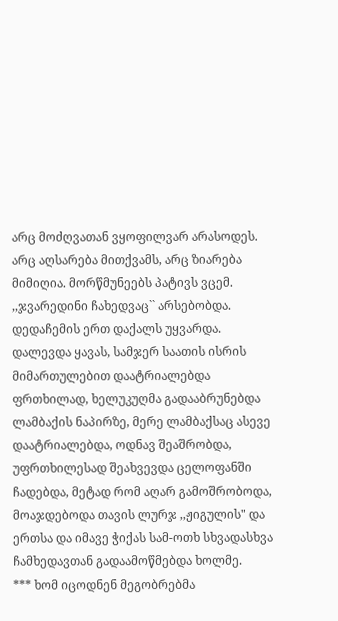არც მოძღვათან ვყოფილვარ არასოდეს. არც აღსარება მითქვამს, არც ზიარება მიმიღია. მორწმუნეებს პატივს ვცემ. ,,ჯვარედინი ჩახედვაც`` არსებობდა. დედაჩემის ერთ დაქალს უყვარდა. დალევდა ყავას, სამჯერ საათის ისრის მიმართულებით დაატრიალებდა ფრთხილად, ხელუკუღმა გადააბრუნებდა ლამბაქის ნაპირზე, მერე ლამბაქსაც ასევე დაატრიალებდა, ოდნავ შეაშრობდა, უფრთხილესად შეახვევდა ცელოფანში ჩადებდა, მეტად რომ აღარ გამოშრობოდა, მოაჯდებოდა თავის ლურჯ ,,ჟიგულის" და ერთსა და იმავე ჭიქას სამ-ოთხ სხვადასხვა ჩამხედავთან გადაამოწმებდა ხოლმე.
*** ხომ იცოდნენ მეგობრებმა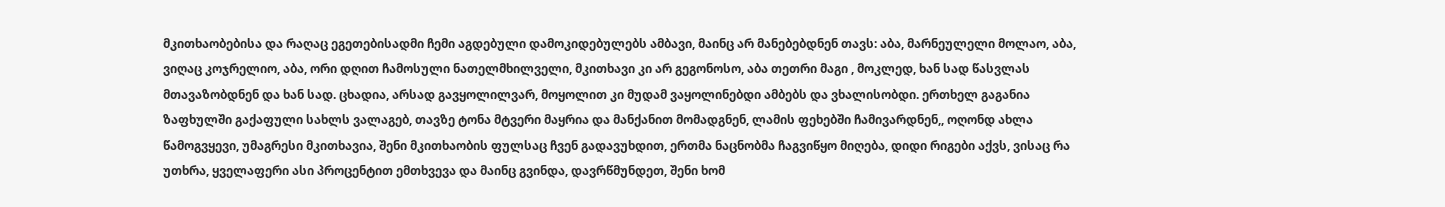მკითხაობებისა და რაღაც ეგეთებისადმი ჩემი აგდებული დამოკიდებულებს ამბავი, მაინც არ მანებებდნენ თავს: აბა, მარნეულელი მოლაო, აბა, ვიღაც კოჯრელიო, აბა, ორი დღით ჩამოსული ნათელმხილველი, მკითხავი კი არ გეგონოსო, აბა თეთრი მაგი , მოკლედ, ხან სად წასვლას მთავაზობდნენ და ხან სად. ცხადია, არსად გავყოლილვარ, მოყოლით კი მუდამ ვაყოლინებდი ამბებს და ვხალისობდი. ერთხელ გაგანია ზაფხულში გაქაფული სახლს ვალაგებ, თავზე ტონა მტვერი მაყრია და მანქანით მომადგნენ, ლამის ფეხებში ჩამივარდნენ,, ოღონდ ახლა წამოგვყევი, უმაგრესი მკითხავია, შენი მკითხაობის ფულსაც ჩვენ გადავუხდით, ერთმა ნაცნობმა ჩაგვიწყო მიღება, დიდი რიგები აქვს, ვისაც რა უთხრა, ყველაფერი ასი პროცენტით ემთხვევა და მაინც გვინდა, დავრწმუნდეთ, შენი ხომ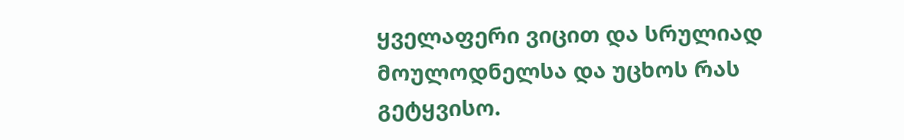ყველაფერი ვიცით და სრულიად მოულოდნელსა და უცხოს რას გეტყვისო.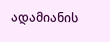ადამიანის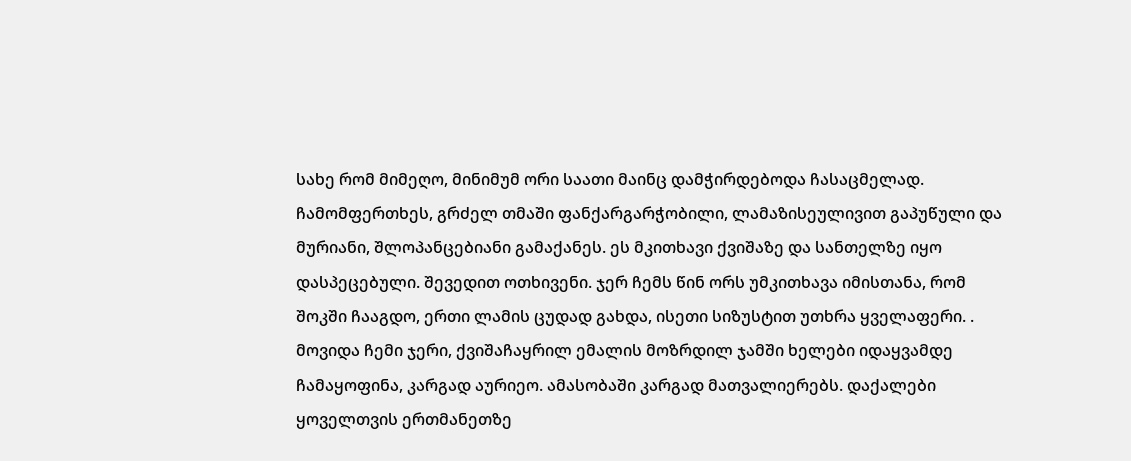სახე რომ მიმეღო, მინიმუმ ორი საათი მაინც დამჭირდებოდა ჩასაცმელად. ჩამომფერთხეს, გრძელ თმაში ფანქარგარჭობილი, ლამაზისეულივით გაპუწული და მურიანი, შლოპანცებიანი გამაქანეს. ეს მკითხავი ქვიშაზე და სანთელზე იყო დასპეცებული. შევედით ოთხივენი. ჯერ ჩემს წინ ორს უმკითხავა იმისთანა, რომ შოკში ჩააგდო, ერთი ლამის ცუდად გახდა, ისეთი სიზუსტით უთხრა ყველაფერი. . მოვიდა ჩემი ჯერი, ქვიშაჩაყრილ ემალის მოზრდილ ჯამში ხელები იდაყვამდე ჩამაყოფინა, კარგად აურიეო. ამასობაში კარგად მათვალიერებს. დაქალები ყოველთვის ერთმანეთზე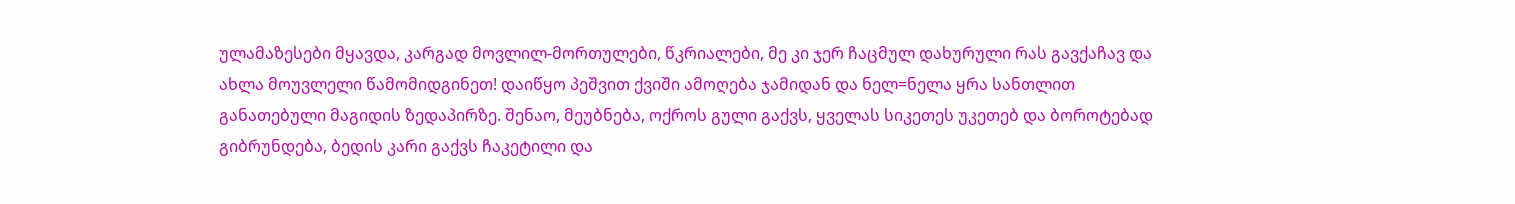ულამაზესები მყავდა, კარგად მოვლილ-მორთულები, წკრიალები, მე კი ჯერ ჩაცმულ დახურული რას გავქაჩავ და ახლა მოუვლელი წამომიდგინეთ! დაიწყო პეშვით ქვიში ამოღება ჯამიდან და ნელ=ნელა ყრა სანთლით განათებული მაგიდის ზედაპირზე. შენაო, მეუბნება, ოქროს გული გაქვს, ყველას სიკეთეს უკეთებ და ბოროტებად გიბრუნდება, ბედის კარი გაქვს ჩაკეტილი და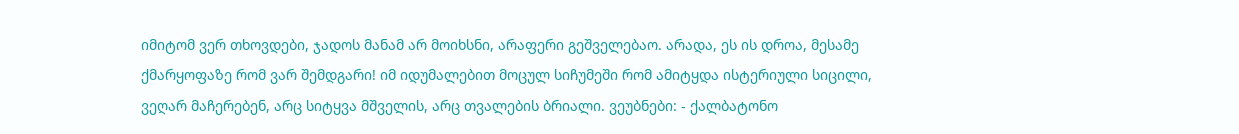იმიტომ ვერ თხოვდები, ჯადოს მანამ არ მოიხსნი, არაფერი გეშველებაო. არადა, ეს ის დროა, მესამე ქმარყოფაზე რომ ვარ შემდგარი! იმ იდუმალებით მოცულ სიჩუმეში რომ ამიტყდა ისტერიული სიცილი, ვეღარ მაჩერებენ, არც სიტყვა მშველის, არც თვალების ბრიალი. ვეუბნები: - ქალბატონო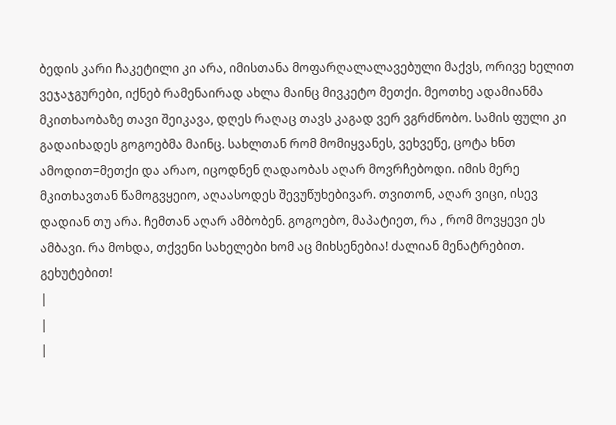ბედის კარი ჩაკეტილი კი არა, იმისთანა მოფარღალალავებული მაქვს, ორივე ხელით ვეჯაჯგურები, იქნებ რამენაირად ახლა მაინც მივკეტო მეთქი. მეოთხე ადამიანმა მკითხაობაზე თავი შეიკავა, დღეს რაღაც თავს კაგად ვერ ვგრძნობო. სამის ფული კი გადაიხადეს გოგოებმა მაინც. სახლთან რომ მომიყვანეს, ვეხვეწე, ცოტა ხნთ ამოდით=მეთქი და არაო, იცოდნენ ღადაობას აღარ მოვრჩებოდი. იმის მერე მკითხავთან წამოგვყეიო, აღაასოდეს შევუწუხებივარ. თვითონ, აღარ ვიცი, ისევ დადიან თუ არა. ჩემთან აღარ ამბობენ. გოგოებო, მაპატიეთ, რა , რომ მოვყევი ეს ამბავი. რა მოხდა, თქვენი სახელები ხომ აც მიხსენებია! ძალიან მენატრებით. გეხუტებით!
|
|
|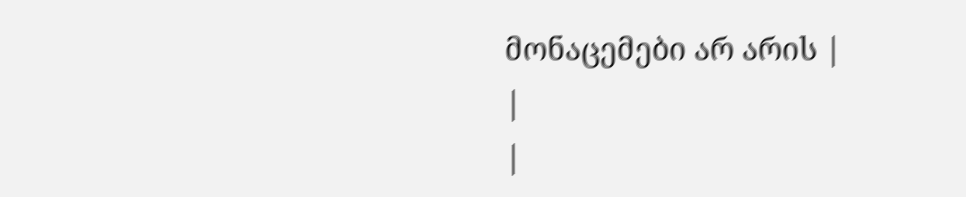მონაცემები არ არის |
|
|